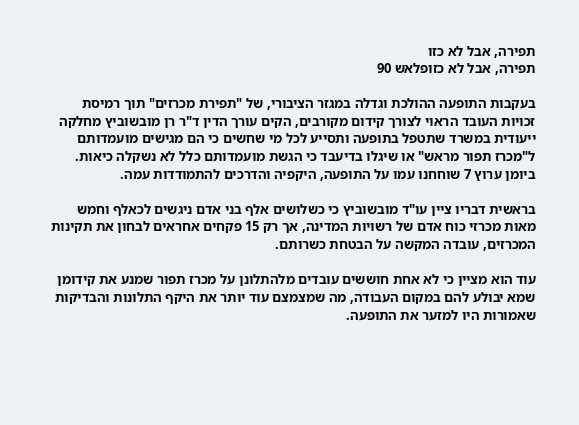תפירה, אבל לא כזו
תפירה, אבל לא כזופלאש 90

בעקבות התופעה ההולכת וגדלה במגזר הציבורי, של "תפירת מכרזים" תוך רמיסת זכויות העובד הראוי לצורך קידום מקורבים, הקים עורך הדין ד"ר רן מובשוביץ מחלקה ייעודית במשרד שתטפל בתופעה ותסייע לכל מי שחשים כי הם מגישים מועמדותם ל"מכרז תפור מראש" או שיגלו בדיעבד כי הגשת מועמדותם כלל לא נשקלה כיאות. ביומן ערוץ 7 שוחחנו עמו על התופעה, היקפיה והדרכים להתמודדות עמה.

בראשית דבריו ציין עו"ד מובשוביץ כי כשלושים אלף בני אדם ניגשים לכאלף וחמש מאות מכרזי כוח אדם של רשויות המדינה, אך רק 15 פקחים אחראים לבחון את תקינות המכרזים, עובדה המקשה על הבטחת כשרותם.

עוד הוא מציין כי לא אחת חוששים עובדים מלהתלונן על מכרז תפור שמנע את קידומן שמא יבולע להם במקום העבודה, מה שמצמצם עוד יותר את היקף התלונות והבדיקות שאמורות היו למזער את התופעה.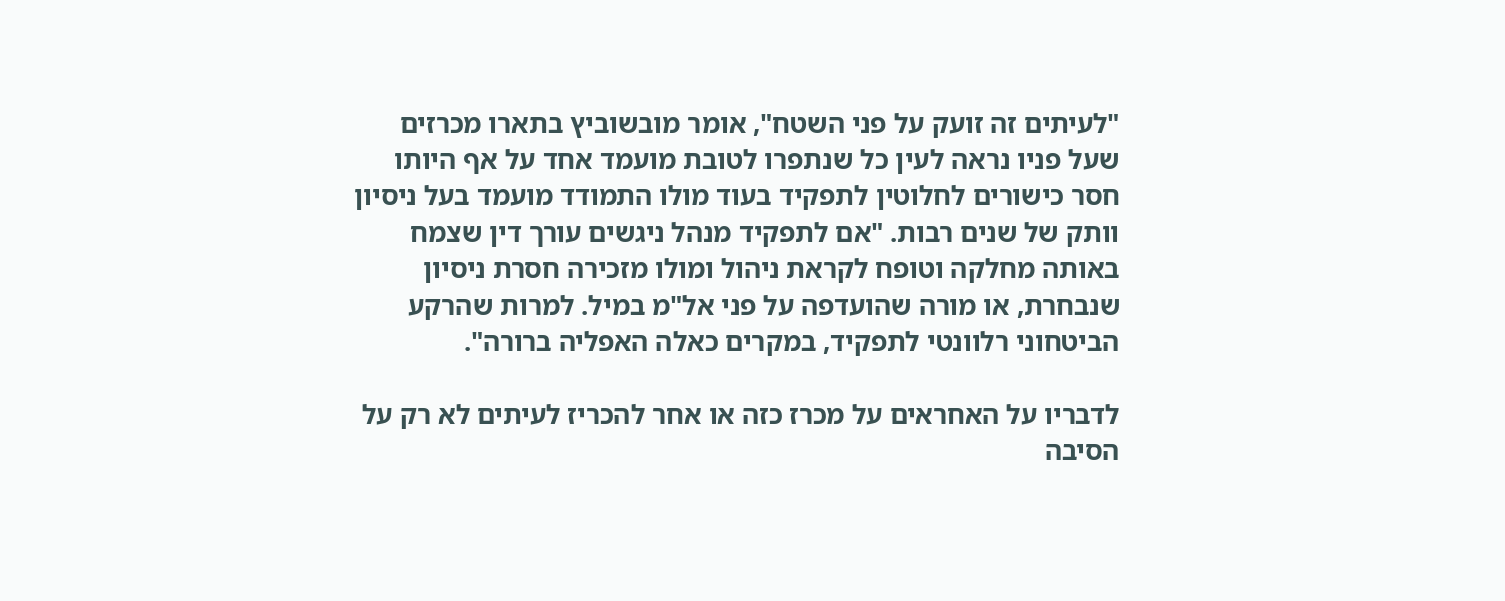"לעיתים זה זועק על פני השטח", אומר מובשוביץ בתארו מכרזים שעל פניו נראה לעין כל שנתפרו לטובת מועמד אחד על אף היותו חסר כישורים לחלוטין לתפקיד בעוד מולו התמודד מועמד בעל ניסיון וותק של שנים רבות. "אם לתפקיד מנהל ניגשים עורך דין שצמח באותה מחלקה וטופח לקראת ניהול ומולו מזכירה חסרת ניסיון שנבחרת, או מורה שהועדפה על פני אל"מ במיל. למרות שהרקע הביטחוני רלוונטי לתפקיד, במקרים כאלה האפליה ברורה".

לדבריו על האחראים על מכרז כזה או אחר להכריז לעיתים לא רק על הסיבה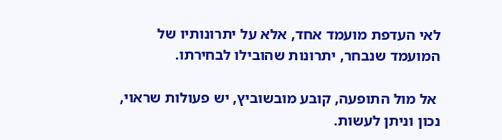לאי העדפת מועמד אחד, אלא על יתרונותיו של המועמד שנבחר, יתרונות שהובילו לבחירתו.

 אל מול התופעה, קובע מובשוביץ, יש פעולות שראוי, נכון וניתן לעשות.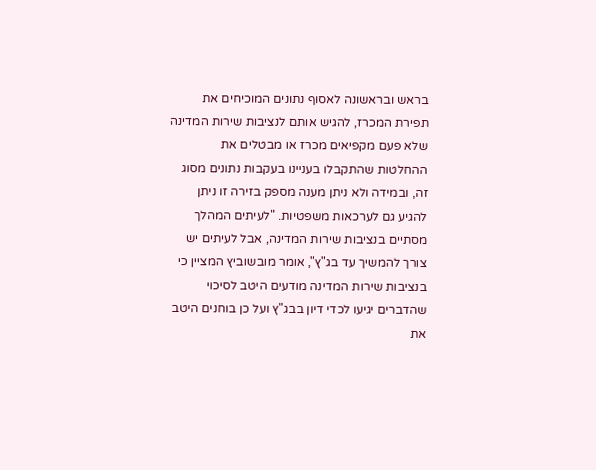בראש ובראשונה לאסוף נתונים המוכיחים את תפירת המכרז, להגיש אותם לנציבות שירות המדינה שלא פעם מקפיאים מכרז או מבטלים את ההחלטות שהתקבלו בעניינו בעקבות נתונים מסוג זה, ובמידה ולא ניתן מענה מספק בזירה זו ניתן להגיע גם לערכאות משפטיות. "לעיתים המהלך מסתיים בנציבות שירות המדינה, אבל לעיתים יש צורך להמשיך עד בג"ץ", אומר מובשוביץ המציין כי בנציבות שירות המדינה מודעים היטב לסיכוי שהדברים יגיעו לכדי דיון בבג"ץ ועל כן בוחנים היטב את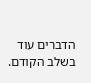הדברים עוד בשלב הקודם.